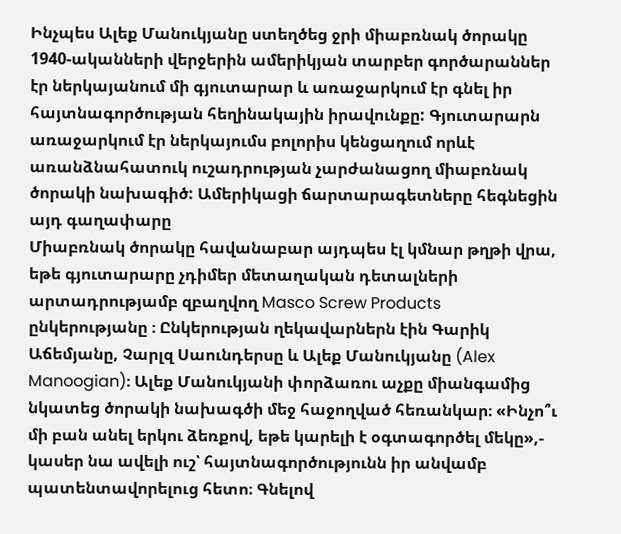Ինչպես Ալեք Մանուկյանը ստեղծեց ջրի միաբռնակ ծորակը
1940-ականների վերջերին ամերիկյան տարբեր գործարաններ էր ներկայանում մի գյուտարար և առաջարկում էր գնել իր հայտնագործության հեղինակային իրավունքը: Գյուտարարն առաջարկում էր ներկայումս բոլորիս կենցաղում որևէ առանձնահատուկ ուշադրության չարժանացող միաբռնակ ծորակի նախագիծ: Ամերիկացի ճարտարագետները հեգնեցին այդ գաղափարը
Միաբռնակ ծորակը հավանաբար այդպես էլ կմնար թղթի վրա, եթե գյուտարարը չդիմեր մետաղական դետալների արտադրությամբ զբաղվող Masco Screw Products ընկերությանը ։ Ընկերության ղեկավարներն էին Գարիկ Աճեմյանը, Չարլզ Սաունդերսը և Ալեք Մանուկյանը (Alex Manoogian)։ Ալեք Մանուկյանի փորձառու աչքը միանգամից նկատեց ծորակի նախագծի մեջ հաջողված հեռանկար։ «Ինչո՞ւ մի բան անել երկու ձեռքով, եթե կարելի է օգտագործել մեկը»,- կասեր նա ավելի ուշ՝ հայտնագործությունն իր անվամբ պատենտավորելուց հետո։ Գնելով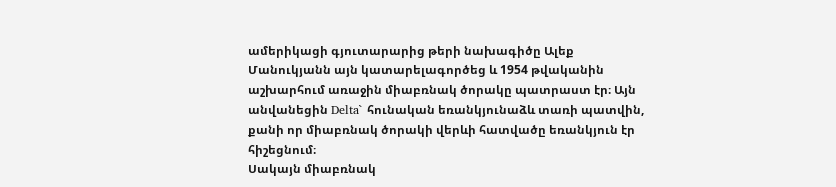ամերիկացի գյուտարարից թերի նախագիծը Ալեք Մանուկյանն այն կատարելագործեց և 1954 թվականին աշխարհում առաջին միաբռնակ ծորակը պատրաստ էր։ Այն անվանեցին Delta` հունական եռանկյունաձև տառի պատվին, քանի որ միաբռնակ ծորակի վերևի հատվածը եռանկյուն էր հիշեցնում։
Սակայն միաբռնակ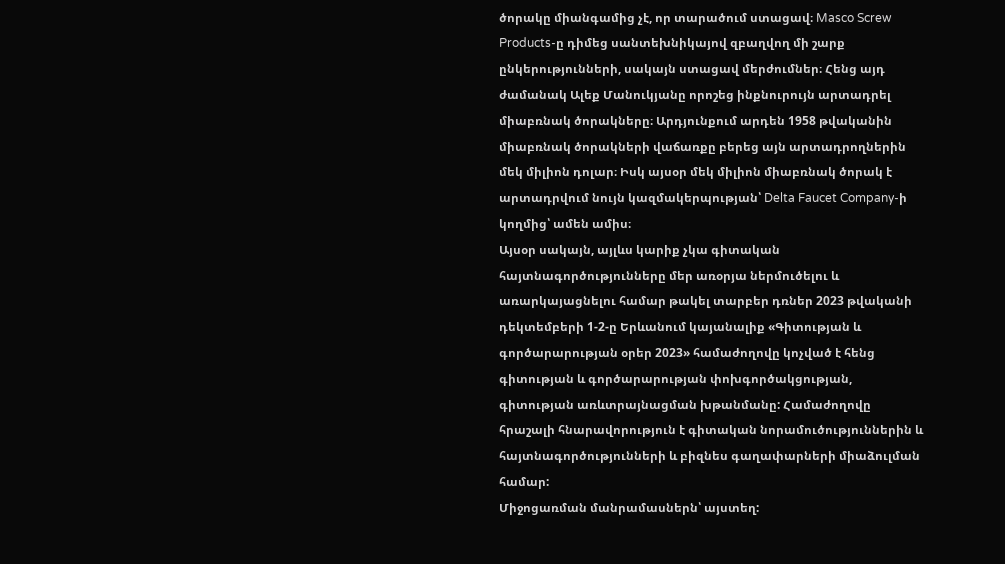ծորակը միանգամից չէ, որ տարածում ստացավ։ Masco Screw Products-ը դիմեց սանտեխնիկայով զբաղվող մի շարք ընկերությունների, սակայն ստացավ մերժումներ։ Հենց այդ ժամանակ Ալեք Մանուկյանը որոշեց ինքնուրույն արտադրել միաբռնակ ծորակները։ Արդյունքում արդեն 1958 թվականին միաբռնակ ծորակների վաճառքը բերեց այն արտադրողներին մեկ միլիոն դոլար։ Իսկ այսօր մեկ միլիոն միաբռնակ ծորակ է արտադրվում նույն կազմակերպության՝ Delta Faucet Company-ի կողմից՝ ամեն ամիս։
Այսօր սակայն, այլևս կարիք չկա գիտական հայտնագործությունները մեր առօրյա ներմուծելու և առարկայացնելու համար թակել տարբեր դռներ 2023 թվականի դեկտեմբերի 1-2-ը Երևանում կայանալիք «Գիտության և գործարարության օրեր 2023» համաժողովը կոչված է հենց գիտության և գործարարության փոխգործակցության, գիտության առևտրայնացման խթանմանը: Համաժողովը հրաշալի հնարավորություն է գիտական նորամուծություններին և հայտնագործությունների և բիզնես գաղափարների միաձուլման համար:
Միջոցառման մանրամասներն՝ այստեղ: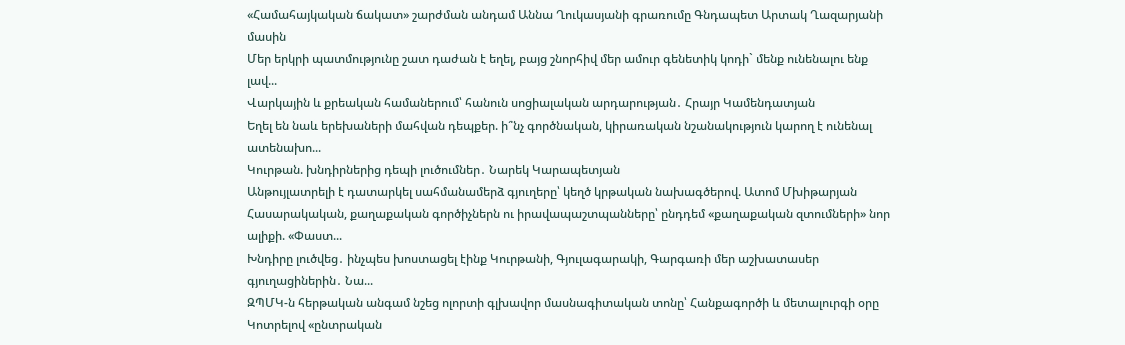«Համահայկական ճակատ» շարժման անդամ Աննա Ղուկասյանի գրառումը Գնդապետ Արտակ Ղազարյանի մասին
Մեր երկրի պատմությունը շատ դաժան է եղել, բայց շնորհիվ մեր ամուր գենետիկ կոդի` մենք ունենալու ենք լավ...
Վարկային և քրեական համաներում՝ հանուն սոցիալական արդարության․ Հրայր Կամենդատյան
Եղել են նաև երեխաների մահվան դեպքեր. ի՞նչ գործնական, կիրառական նշանակություն կարող է ունենալ ատենախո...
Կուրթան. խնդիրներից դեպի լուծումներ․ Նարեկ Կարապետյան
Անթույլատրելի է դատարկել սահմանամերձ գյուղերը՝ կեղծ կրթական նախագծերով. Ատոմ Մխիթարյան
Հասարակական, քաղաքական գործիչներն ու իրավապաշտպանները՝ ընդդեմ «քաղաքական զտումների» նոր ալիքի. «Փաստ...
Խնդիրը լուծվեց․ ինչպես խոստացել էինք Կուրթանի, Գյուլագարակի, Գարգառի մեր աշխատասեր գյուղացիներին․ Նա...
ԶՊՄԿ-ն հերթական անգամ նշեց ոլորտի գլխավոր մասնագիտական տոնը՝ Հանքագործի և մետալուրգի օրը
Կոտրելով «ընտրական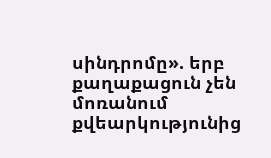սինդրոմը». երբ քաղաքացուն չեն մոռանում քվեարկությունից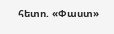հետո. «Փաստ»